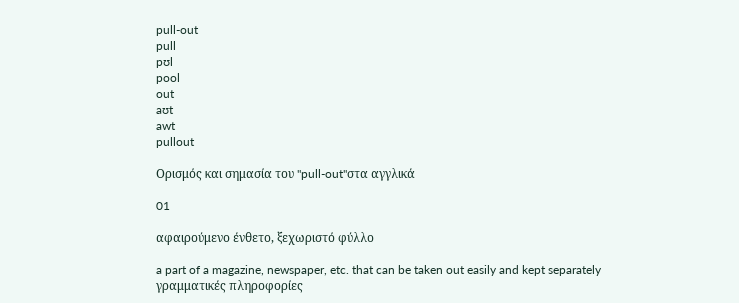pull-out
pull
pʊl
pool
out
aʊt
awt
pullout

Ορισμός και σημασία του "pull-out"στα αγγλικά

01

αφαιρούμενο ένθετο, ξεχωριστό φύλλο

a part of a magazine, newspaper, etc. that can be taken out easily and kept separately
γραμματικές πληροφορίες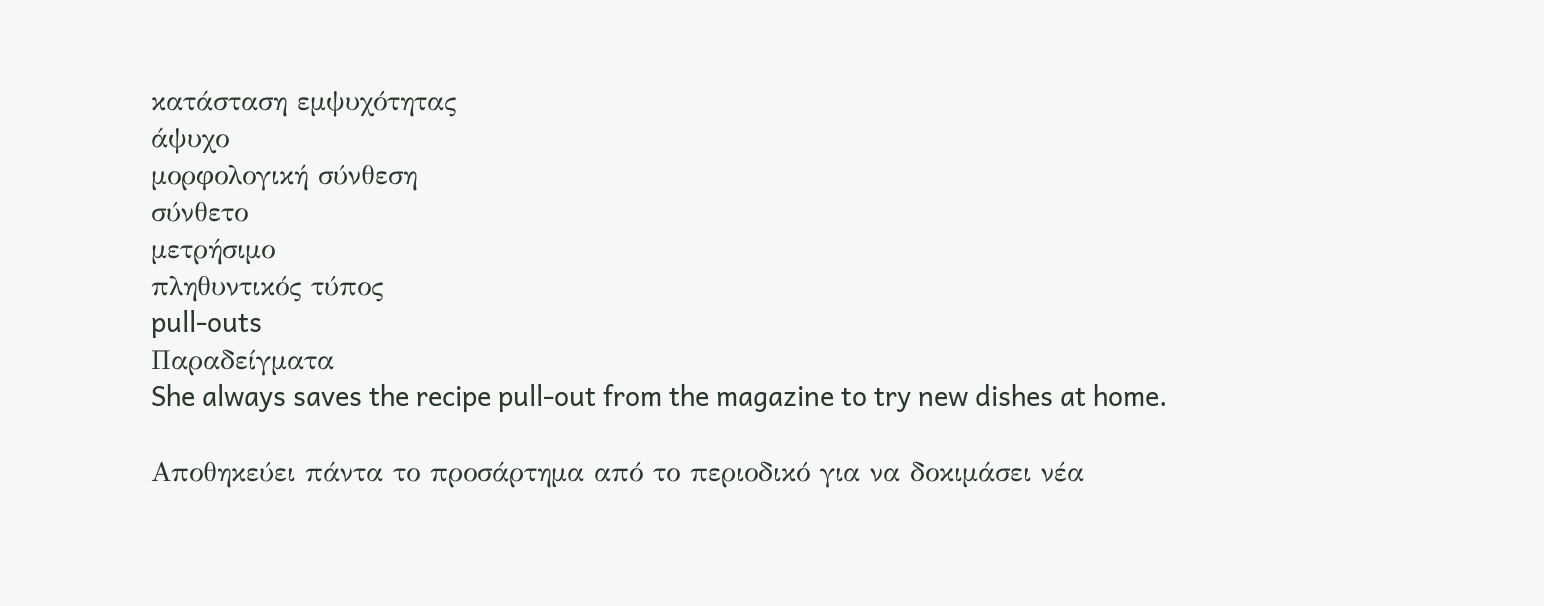κατάσταση εμψυχότητας
άψυχο
μορφολογική σύνθεση
σύνθετο
μετρήσιμο
πληθυντικός τύπος
pull-outs
Παραδείγματα
She always saves the recipe pull-out from the magazine to try new dishes at home.

Αποθηκεύει πάντα το προσάρτημα από το περιοδικό για να δοκιμάσει νέα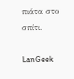πιάτα στο σπίτι.

LanGeek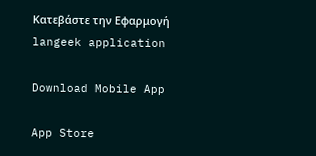Κατεβάστε την Εφαρμογή
langeek application

Download Mobile App

App Store